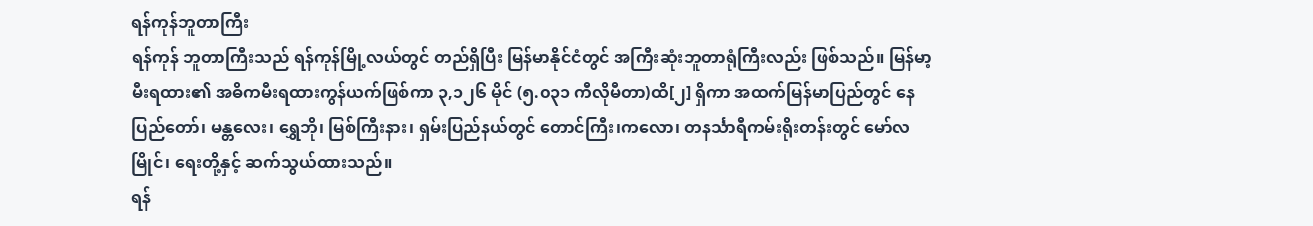ရန်ကုန်ဘူတာကြီး
ရန်ကုန် ဘူတာကြီးသည် ရန်ကုန်မြို့လယ်တွင် တည်ရှိပြီး မြန်မာနိုင်ငံတွင် အကြီးဆုံးဘူတာရုံကြီးလည်း ဖြစ်သည်။ မြန်မာ့ မီးရထား၏ အဓိကမီးရထားကွန်ယက်ဖြစ်ကာ ၃,၁၂၆ မိုင် (၅.၀၃၁ ကီလိုမီတာ)ထိ[၂] ရှိကာ အထက်မြန်မာပြည်တွင် နေပြည်တော်၊ မန္တလေး၊ ရွှေဘို၊ မြစ်ကြီးနား၊ ရှမ်းပြည်နယ်တွင် တောင်ကြီး၊ကလော၊ တနင်္သာရီကမ်းရိုးတန်းတွင် မော်လမြိုင်၊ ရေးတို့နှင့် ဆက်သွယ်ထားသည်။
ရန်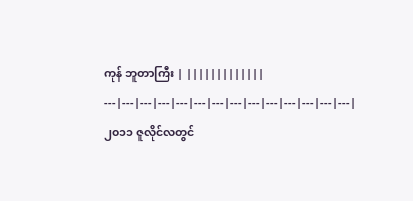ကုန် ဘူတာကြီး | |||||||||||||
---|---|---|---|---|---|---|---|---|---|---|---|---|---|
၂၀၁၁ ဇူလိုင်လတွင်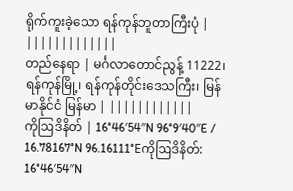ရိုက်ကူးခဲ့သော ရန်ကုန်ဘူတာကြီးပုံ | |||||||||||||
တည်နေရာ | မင်္ဂလာတောင်ညွန့် 11222၊ ရန်ကုန်မြို့၊ ရန်ကုန်တိုင်းဒေသကြီး၊ မြန်မာနိုင်ငံ မြန်မာ | ||||||||||||
ကိုဩဒိနိတ် | 16°46′54″N 96°9′40″E / 16.78167°N 96.16111°Eကိုဩဒိနိတ်: 16°46′54″N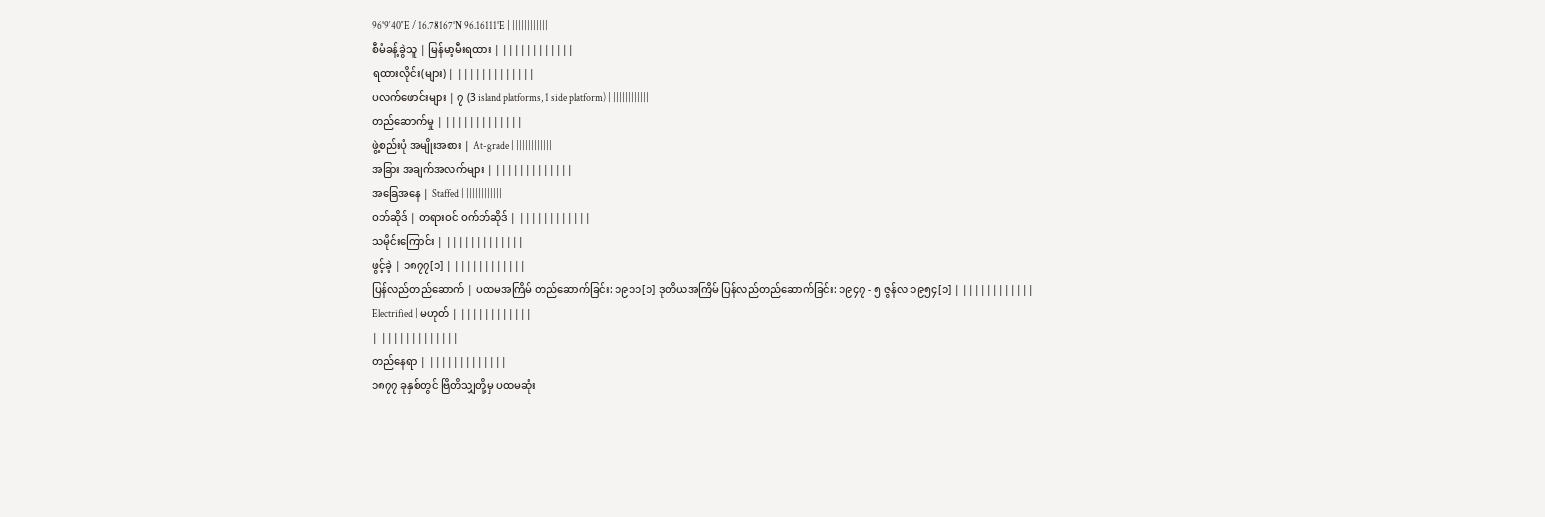96°9′40″E / 16.78167°N 96.16111°E | ||||||||||||
စီမံခန့်ခွဲသူ | မြန်မာ့မီးရထား | ||||||||||||
ရထားလိုင်း(များ) | |||||||||||||
ပလက်ဖောင်းများ | ၇ (3 island platforms, 1 side platform) | ||||||||||||
တည်ဆောက်မှု | |||||||||||||
ဖွဲ့စည်းပုံ အမျိုးအစား | At-grade | ||||||||||||
အခြား အချက်အလက်များ | |||||||||||||
အခြေအနေ | Staffed | ||||||||||||
ဝဘ်ဆိုဒ် | တရားဝင် ဝက်ဘ်ဆိုဒ် | ||||||||||||
သမိုင်းကြောင်း | |||||||||||||
ဖွင့်ခဲ့ | ၁၈၇၇[၁] | ||||||||||||
ပြန်လည်တည်ဆောက် | ပထမအကြိမ် တည်ဆောက်ခြင်း: ၁၉၁၁[၁] ဒုတိယအကြိမ် ပြန်လည်တည်ဆောက်ခြင်း: ၁၉၄၇ - ၅ ဇွန်လ ၁၉၅၄[၁] | ||||||||||||
Electrified | မဟုတ် | ||||||||||||
| |||||||||||||
တည်နေရာ | |||||||||||||
၁၈၇၇ ခုနှစ်တွင် ဗြိတိသျှတို့မှ ပထမဆုံး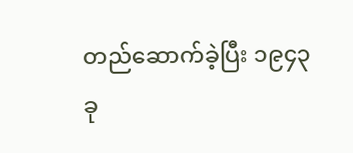တည်ဆောက်ခဲ့ပြီး ၁၉၄၃ ခု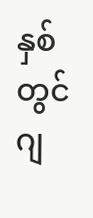နှစ်တွင် ဂျ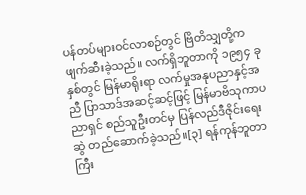ပန်တပ်များဝင်လာစဉ်တွင် ဗြိတိသျှတို့က ဖျက်ဆီးခဲ့သည်။ လက်ရှိဘူတာကို ၁၉၅၄ ခုနှစ်တွင် မြန်မာရိုးရာ လက်မှုအနုပညာနှင့်အညီ ပြာသာဒ်အဆင့်ဆင့်ဖြင့် မြန်မာဗိသုကာပညာရှင် စည်သူဦးတင်မှ ပြန်လည်ဒီဇိုင်းရေးဆွဲ တည်ဆောက်ခဲ့သည်။[၃] ရန်ကုန်ဘူတာကြီး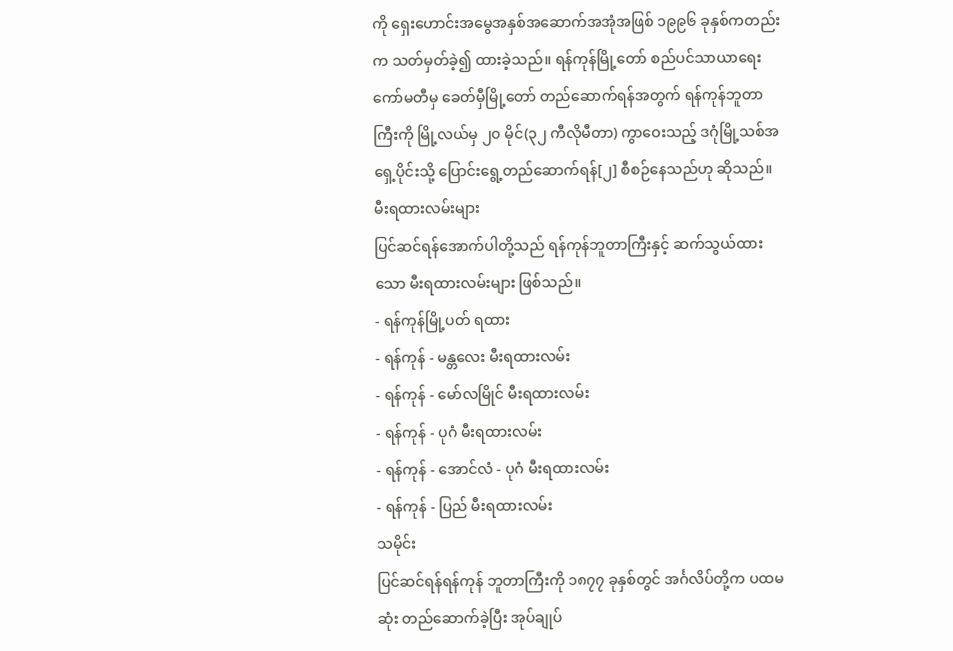ကို ရှေးဟောင်းအမွေအနှစ်အဆောက်အအုံအဖြစ် ၁၉၉၆ ခုနှစ်ကတည်းက သတ်မှတ်ခဲ့၍ ထားခဲ့သည်။ ရန်ကုန်မြို့တော် စည်ပင်သာယာရေး ကော်မတီမှ ခေတ်မှီမြို့တော် တည်ဆောက်ရန်အတွက် ရန်ကုန်ဘူတာကြီးကို မြို့လယ်မှ ၂၀ မိုင်(၃၂ ကီလိုမီတာ) ကွာဝေးသည့် ဒဂုံမြို့သစ်အရှေ့ပိုင်းသို့ ပြောင်းရွေ့တည်ဆောက်ရန်[၂] စီစဉ်နေသည်ဟု ဆိုသည်။
မီးရထားလမ်းများ
ပြင်ဆင်ရန်အောက်ပါတို့သည် ရန်ကုန်ဘူတာကြီးနှင့် ဆက်သွယ်ထားသော မီးရထားလမ်းများ ဖြစ်သည်။
- ရန်ကုန်မြို့ပတ် ရထား
- ရန်ကုန် - မန္တလေး မီးရထားလမ်း
- ရန်ကုန် - မော်လမြိုင် မီးရထားလမ်း
- ရန်ကုန် - ပုဂံ မီးရထားလမ်း
- ရန်ကုန် - အောင်လံ - ပုဂံ မီးရထားလမ်း
- ရန်ကုန် - ပြည် မီးရထားလမ်း
သမိုင်း
ပြင်ဆင်ရန်ရန်ကုန် ဘူတာကြီးကို ၁၈၇၇ ခုနှစ်တွင် အင်္ဂလိပ်တို့က ပထမဆုံး တည်ဆောက်ခဲ့ပြီး အုပ်ချုပ်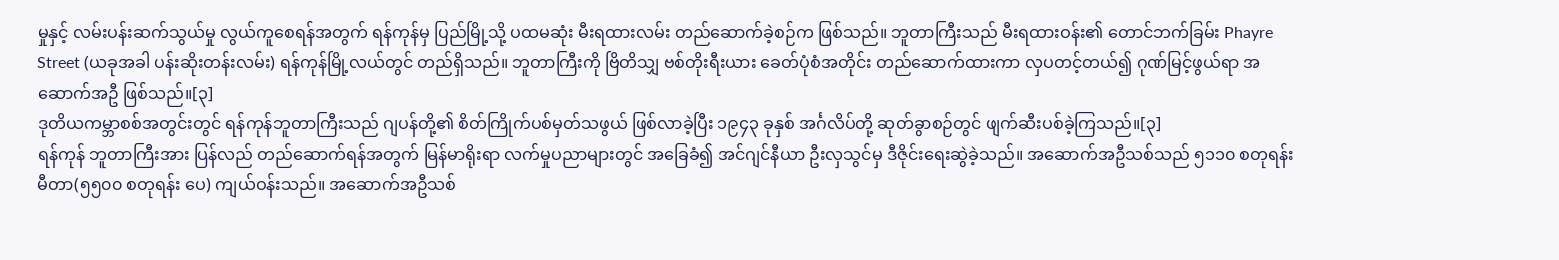မှုနှင့် လမ်းပန်းဆက်သွယ်မှု လွယ်ကူစေရန်အတွက် ရန်ကုန်မှ ပြည်မြို့သို့ ပထမဆုံး မီးရထားလမ်း တည်ဆောက်ခဲ့စဉ်က ဖြစ်သည်။ ဘူတာကြီးသည် မီးရထားဝန်း၏ တောင်ဘက်ခြမ်း Phayre Street (ယခုအခါ ပန်းဆိုးတန်းလမ်း) ရန်ကုန်မြို့လယ်တွင် တည်ရှိသည်။ ဘူတာကြီးကို ဗြိတိသျှ ဗစ်တိုးရီးယား ခေတ်ပုံစံအတိုင်း တည်ဆောက်ထားကာ လှပတင့်တယ်၍ ဂုဏ်မြင့်ဖွယ်ရာ အဆောက်အဦ ဖြစ်သည်။[၃]
ဒုတိယကမ္ဘာစစ်အတွင်းတွင် ရန်ကုန်ဘူတာကြီးသည် ဂျပန်တို့၏ စိတ်ကြိုက်ပစ်မှတ်သဖွယ် ဖြစ်လာခဲ့ပြီး ၁၉၄၃ ခုနှစ် အင်္ဂလိပ်တို့ ဆုတ်ခွာစဉ်တွင် ဖျက်ဆီးပစ်ခဲ့ကြသည်။[၃]
ရန်ကုန် ဘူတာကြီးအား ပြန်လည် တည်ဆောက်ရန်အတွက် မြန်မာရိုးရာ လက်မှုပညာများတွင် အခြေခံ၍ အင်ဂျင်နီယာ ဦးလှသွင်မှ ဒီဇိုင်းရေးဆွဲခဲ့သည်။ အဆောက်အဦသစ်သည် ၅၁၁၀ စတုရန်း မီတာ(၅၅၀၀ စတုရန်း ပေ) ကျယ်ဝန်းသည်။ အဆောက်အဦသစ်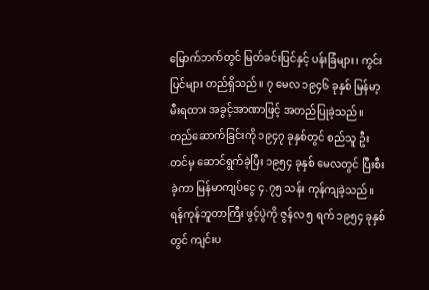မြောက်ဘက်တွင် မြတ်ခင်းပြင်နှင့် ပန်းခြံများ၊ ကွင်းပြင်များ တည်ရှိသည်။ ၇ မေလ ၁၉၄၆ ခုနှစ် မြန်မာ့ မီးရထား အခွင့်အာဏာဖြင့် အတည်ပြုခဲ့သည်။ တည်ဆောက်ခြင်းကို ၁၉၄၇ ခုနှစ်တွင် စည်သူ ဦးတင်မှ ဆောင်ရွက်ခဲ့ပြီး ၁၉၅၄ ခုနှစ် မေလတွင် ပြီးစီးခဲ့ကာ မြန်မာကျပ်ငွေ ၄.၇၅ သန်း ကုန်ကျခဲ့သည်။ ရန်ကုန်ဘူတာကြီး ဖွင့်ပွဲကို ဇွန်လ ၅ ရက် ၁၉၅၄ ခုနှစ်တွင် ကျင်းပ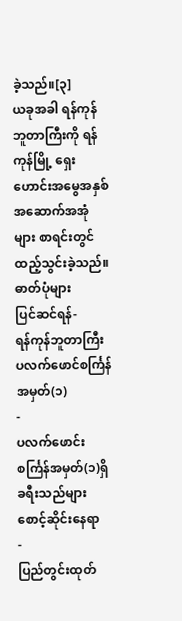ခဲ့သည်။[၃]
ယခုအခါ ရန်ကုန် ဘူတာကြီးကို ရန်ကုန်မြို့ ရှေးဟောင်းအမွေအနှစ်အဆောက်အအုံများ စာရင်းတွင် ထည့်သွင်းခဲ့သည်။
ဓာတ်ပုံများ
ပြင်ဆင်ရန်-
ရန်ကုန်ဘူတာကြီး ပလက်ဖောင်စင်္ကြန်အမှတ်(၁)
-
ပလက်ဖောင်းစင်္ကြန်အမှတ်(၁)ရှိ ခရီးသည်များ စောင့်ဆိုင်းနေရာ
-
ပြည်တွင်းထုတ်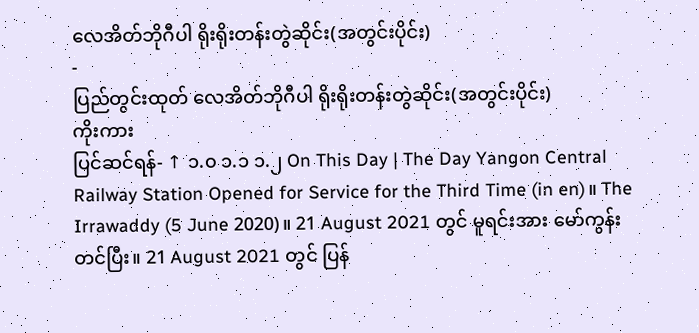လေအိတ်ဘိုဂီပါ ရိုးရိုးတန်းတွဲဆိုင်း(အတွင်းပိုင်း)
-
ပြည်တွင်းထုတ် လေအိတ်ဘိုဂီပါ ရိုးရိုးတန်းတွဲဆိုင်း(အတွင်းပိုင်း)
ကိုးကား
ပြင်ဆင်ရန်- ↑ ၁.၀ ၁.၁ ၁.၂ On This Day | The Day Yangon Central Railway Station Opened for Service for the Third Time (in en)။ The Irrawaddy (5 June 2020)။ 21 August 2021 တွင် မူရင်းအား မော်ကွန်းတင်ပြီး။ 21 August 2021 တွင် ပြန်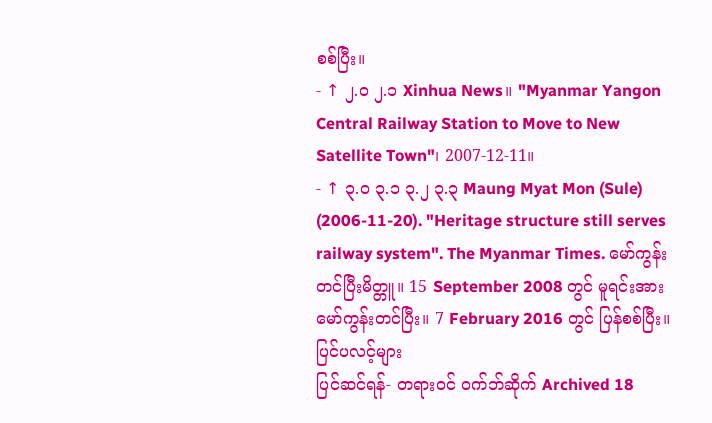စစ်ပြီး။
- ↑ ၂.၀ ၂.၁ Xinhua News။ "Myanmar Yangon Central Railway Station to Move to New Satellite Town"၊ 2007-12-11။
- ↑ ၃.၀ ၃.၁ ၃.၂ ၃.၃ Maung Myat Mon (Sule) (2006-11-20). "Heritage structure still serves railway system". The Myanmar Times. မော်ကွန်းတင်ပြီးမိတ္တူ။ 15 September 2008 တွင် မူရင်းအား မော်ကွန်းတင်ပြီး။ 7 February 2016 တွင် ပြန်စစ်ပြီး။
ပြင်ပလင့်များ
ပြင်ဆင်ရန်- တရားဝင် ဝက်ဘ်ဆိုက် Archived 18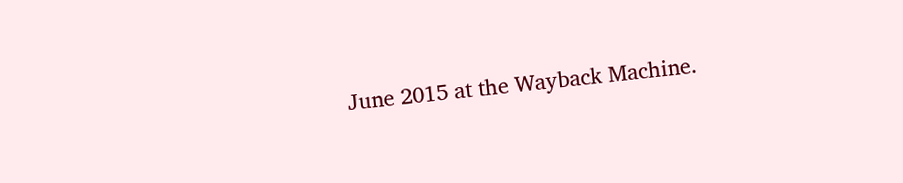June 2015 at the Wayback Machine.